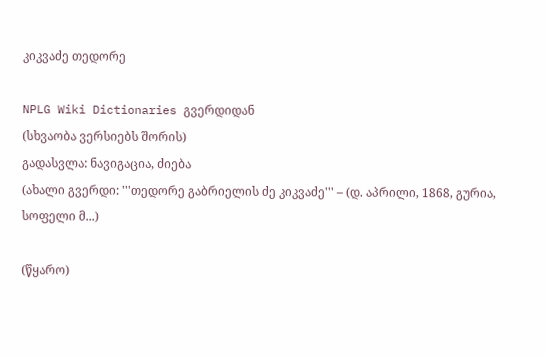კიკვაძე თედორე

NPLG Wiki Dictionaries გვერდიდან
(სხვაობა ვერსიებს შორის)
გადასვლა: ნავიგაცია, ძიება
(ახალი გვერდი: '''თედორე გაბრიელის ძე კიკვაძე''' – (დ. აპრილი, 1868, გურია, სოფელი მ...)

(წყარო)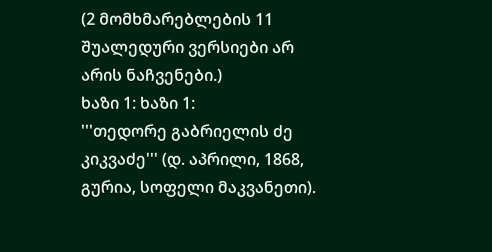(2 მომხმარებლების 11 შუალედური ვერსიები არ არის ნაჩვენები.)
ხაზი 1: ხაზი 1:
'''თედორე გაბრიელის ძე კიკვაძე''' (დ. აპრილი, 1868, გურია, სოფელი მაკვანეთი).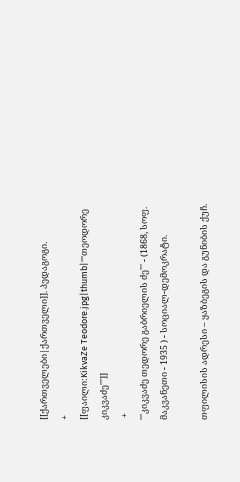[[ქართველები|ქართველი]]. პედაგოგი.
+
[[ფაილი:KikvaZe Teodore.jpg|thumb|'''თეოდორე კიკვაძე''']]
 +
'''კიკვაძე თედორე გაბრიელის ძე''' - (1868, სოფ. მაკვანეთი - 1935 ) - სოციალ-დემოკრატი.

თფილისის ადრესი – ყაზბეგის და გუნიბის ქუჩ.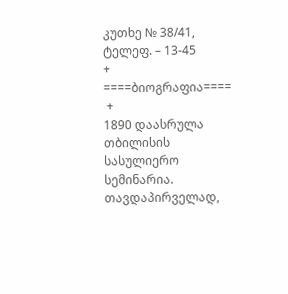კუთხე № 38/41, ტელეფ. – 13-45
+
====ბიოგრაფია====
 +
1890 დაასრულა თბილისის სასულიერო სემინარია. თავდაპირველად,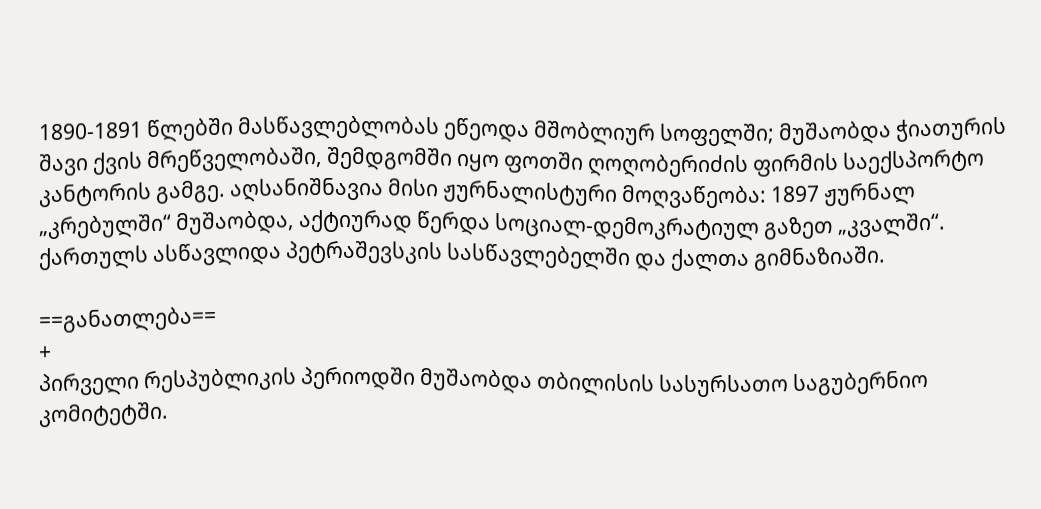1890-1891 წლებში მასწავლებლობას ეწეოდა მშობლიურ სოფელში; მუშაობდა ჭიათურის შავი ქვის მრეწველობაში, შემდგომში იყო ფოთში ღოღობერიძის ფირმის საექსპორტო კანტორის გამგე. აღსანიშნავია მისი ჟურნალისტური მოღვაწეობა: 1897 ჟურნალ „კრებულში“ მუშაობდა, აქტიურად წერდა სოციალ-დემოკრატიულ გაზეთ „კვალში“. ქართულს ასწავლიდა პეტრაშევსკის სასწავლებელში და ქალთა გიმნაზიაში.

==განათლება==
+
პირველი რესპუბლიკის პერიოდში მუშაობდა თბილისის სასურსათო საგუბერნიო კომიტეტში.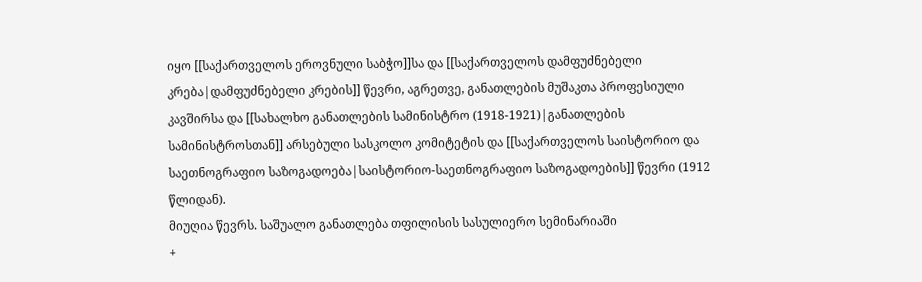იყო [[საქართველოს ეროვნული საბჭო]]სა და [[საქართველოს დამფუძნებელი კრება|დამფუძნებელი კრების]] წევრი, აგრეთვე, განათლების მუშაკთა პროფესიული კავშირსა და [[სახალხო განათლების სამინისტრო (1918-1921)|განათლების სამინისტროსთან]] არსებული სასკოლო კომიტეტის და [[საქართველოს საისტორიო და საეთნოგრაფიო საზოგადოება|საისტორიო-საეთნოგრაფიო საზოგადოების]] წევრი (1912 წლიდან).
მიუღია წევრს. საშუალო განათლება თფილისის სასულიერო სემინარიაში
+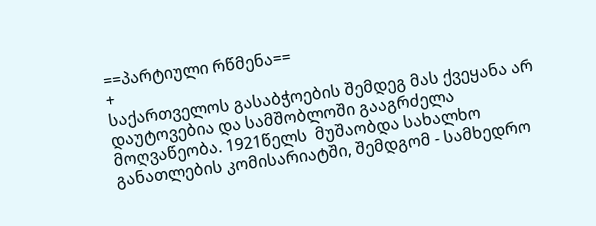==პარტიული რწმენა==
+
საქართველოს გასაბჭოების შემდეგ მას ქვეყანა არ დაუტოვებია და სამშობლოში გააგრძელა მოღვაწეობა. 1921წელს  მუშაობდა სახალხო განათლების კომისარიატში, შემდგომ - სამხედრო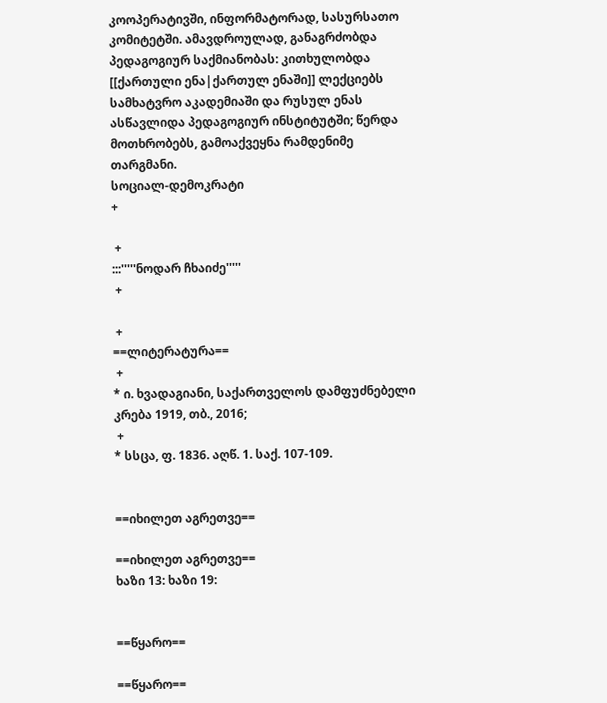კოოპერატივში, ინფორმატორად, სასურსათო კომიტეტში. ამავდროულად, განაგრძობდა პედაგოგიურ საქმიანობას: კითხულობდა [[ქართული ენა|ქართულ ენაში]] ლექციებს სამხატვრო აკადემიაში და რუსულ ენას ასწავლიდა პედაგოგიურ ინსტიტუტში; წერდა მოთხრობებს, გამოაქვეყნა რამდენიმე თარგმანი.
სოციალ-დემოკრატი
+

 +
:::'''''ნოდარ ჩხაიძე'''''
 +

 +
==ლიტერატურა==
 +
* ი. ხვადაგიანი, საქართველოს დამფუძნებელი კრება 1919, თბ., 2016;
 +
* სსცა, ფ. 1836. აღწ. 1. საქ. 107-109.


==იხილეთ აგრეთვე==

==იხილეთ აგრეთვე==
ხაზი 13: ხაზი 19:


==წყარო==

==წყარო==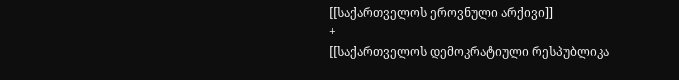[[საქართველოს ეროვნული არქივი]]
+
[[საქართველოს დემოკრატიული რესპუბლიკა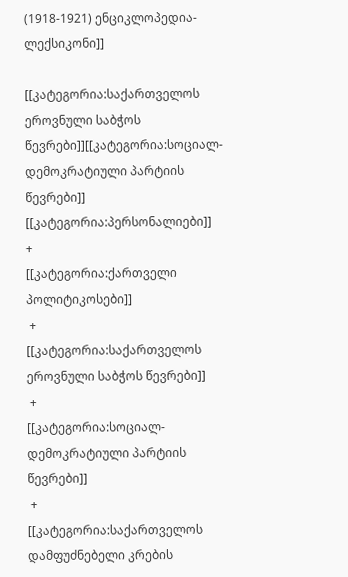(1918-1921) ენციკლოპედია-ლექსიკონი]]

[[კატეგორია:საქართველოს ეროვნული საბჭოს წევრები]][[კატეგორია:სოციალ-დემოკრატიული პარტიის წევრები]] [[კატეგორია:პერსონალიები]]
+
[[კატეგორია:ქართველი პოლიტიკოსები]]
 +
[[კატეგორია:საქართველოს ეროვნული საბჭოს წევრები]]
 +
[[კატეგორია:სოციალ-დემოკრატიული პარტიის წევრები]]
 +
[[კატეგორია:საქართველოს დამფუძნებელი კრების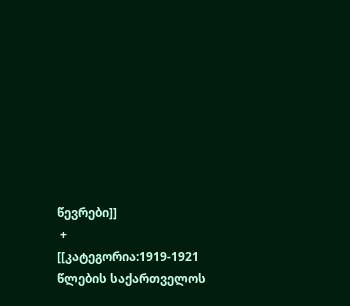წევრები]]
 +
[[კატეგორია:1919-1921 წლების საქართველოს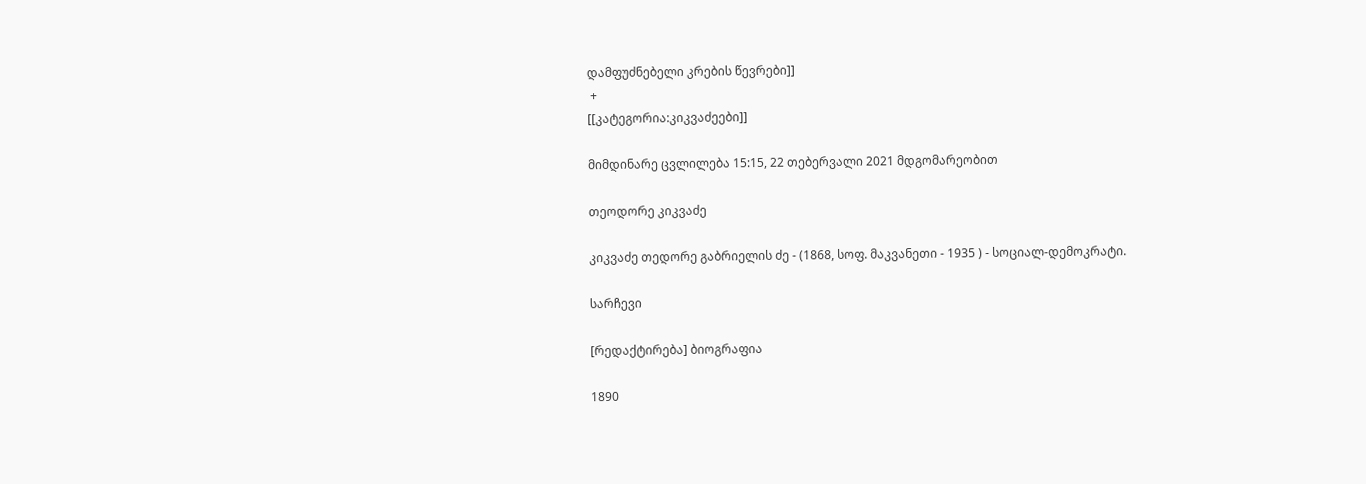დამფუძნებელი კრების წევრები]]
 +
[[კატეგორია:კიკვაძეები]]

მიმდინარე ცვლილება 15:15, 22 თებერვალი 2021 მდგომარეობით

თეოდორე კიკვაძე

კიკვაძე თედორე გაბრიელის ძე - (1868, სოფ. მაკვანეთი - 1935 ) - სოციალ-დემოკრატი.

სარჩევი

[რედაქტირება] ბიოგრაფია

1890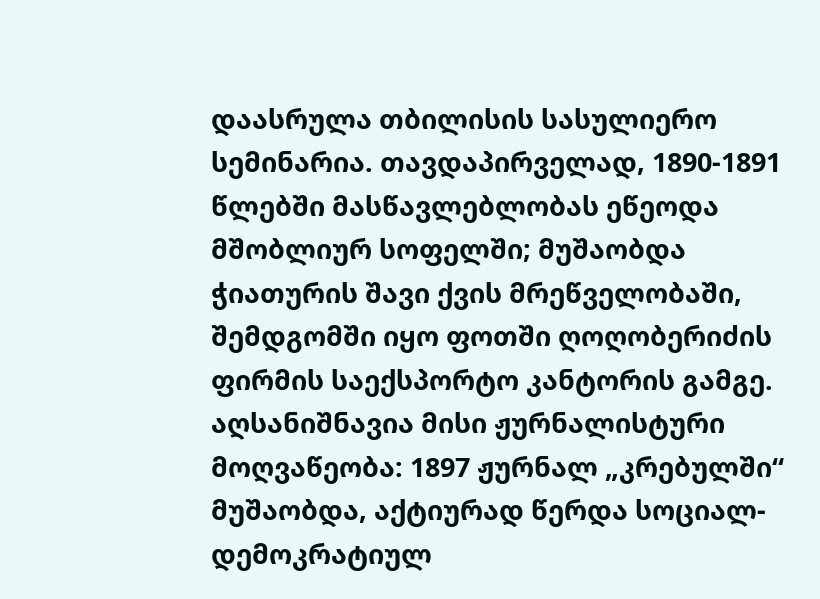დაასრულა თბილისის სასულიერო სემინარია. თავდაპირველად, 1890-1891 წლებში მასწავლებლობას ეწეოდა მშობლიურ სოფელში; მუშაობდა ჭიათურის შავი ქვის მრეწველობაში, შემდგომში იყო ფოთში ღოღობერიძის ფირმის საექსპორტო კანტორის გამგე. აღსანიშნავია მისი ჟურნალისტური მოღვაწეობა: 1897 ჟურნალ „კრებულში“ მუშაობდა, აქტიურად წერდა სოციალ-დემოკრატიულ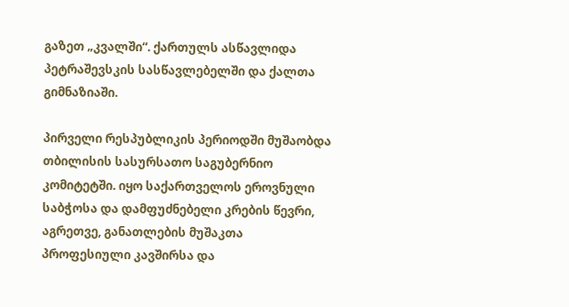გაზეთ „კვალში“. ქართულს ასწავლიდა პეტრაშევსკის სასწავლებელში და ქალთა გიმნაზიაში.

პირველი რესპუბლიკის პერიოდში მუშაობდა თბილისის სასურსათო საგუბერნიო კომიტეტში. იყო საქართველოს ეროვნული საბჭოსა და დამფუძნებელი კრების წევრი, აგრეთვე, განათლების მუშაკთა პროფესიული კავშირსა და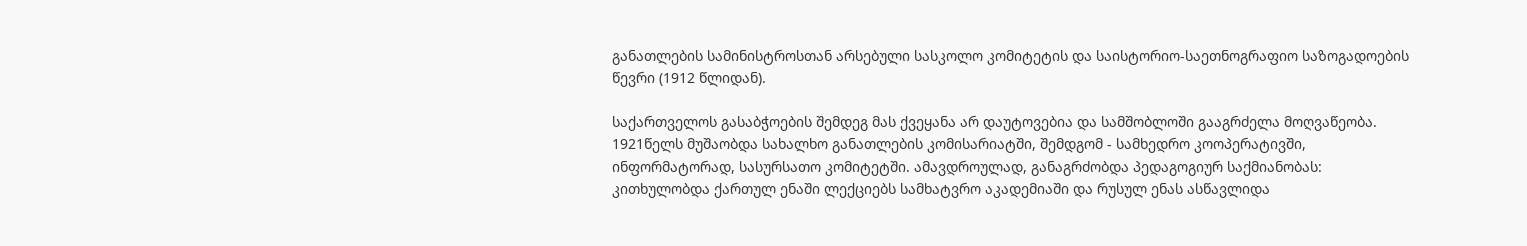განათლების სამინისტროსთან არსებული სასკოლო კომიტეტის და საისტორიო-საეთნოგრაფიო საზოგადოების წევრი (1912 წლიდან).

საქართველოს გასაბჭოების შემდეგ მას ქვეყანა არ დაუტოვებია და სამშობლოში გააგრძელა მოღვაწეობა. 1921წელს მუშაობდა სახალხო განათლების კომისარიატში, შემდგომ - სამხედრო კოოპერატივში, ინფორმატორად, სასურსათო კომიტეტში. ამავდროულად, განაგრძობდა პედაგოგიურ საქმიანობას: კითხულობდა ქართულ ენაში ლექციებს სამხატვრო აკადემიაში და რუსულ ენას ასწავლიდა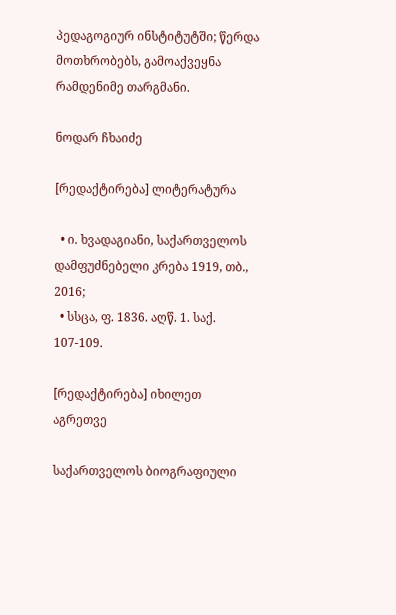პედაგოგიურ ინსტიტუტში; წერდა მოთხრობებს, გამოაქვეყნა რამდენიმე თარგმანი.

ნოდარ ჩხაიძე

[რედაქტირება] ლიტერატურა

  • ი. ხვადაგიანი, საქართველოს დამფუძნებელი კრება 1919, თბ., 2016;
  • სსცა, ფ. 1836. აღწ. 1. საქ. 107-109.

[რედაქტირება] იხილეთ აგრეთვე

საქართველოს ბიოგრაფიული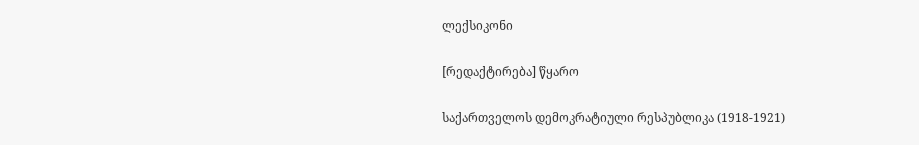ლექსიკონი

[რედაქტირება] წყარო

საქართველოს დემოკრატიული რესპუბლიკა (1918-1921)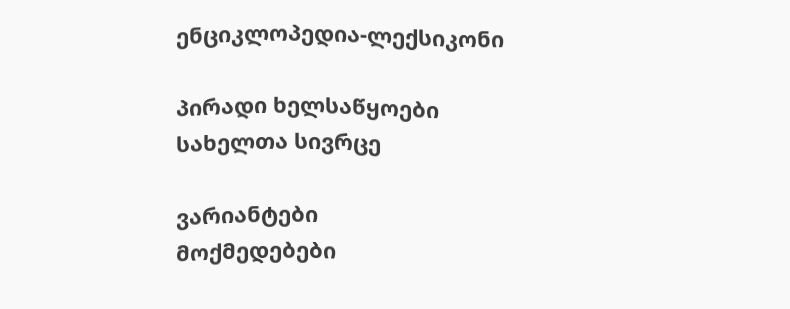ენციკლოპედია-ლექსიკონი

პირადი ხელსაწყოები
სახელთა სივრცე

ვარიანტები
მოქმედებები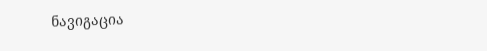ნავიგაცია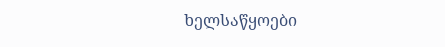ხელსაწყოები